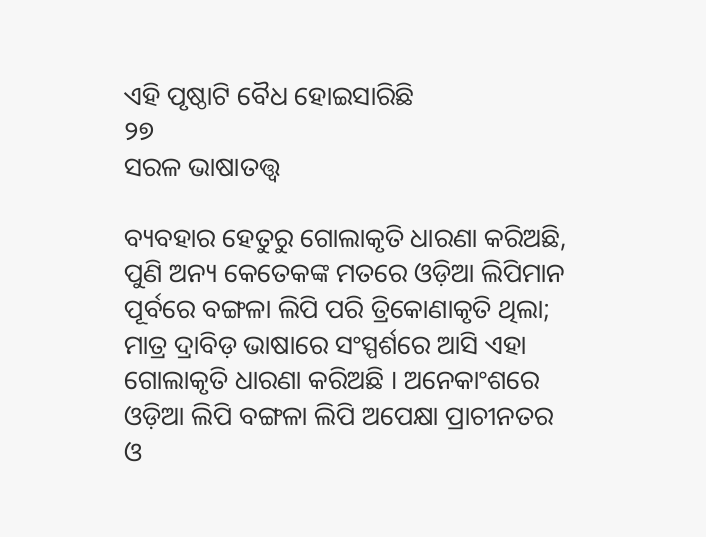ଏହି ପୃଷ୍ଠାଟି ବୈଧ ହୋଇସାରିଛି
୨୭
ସରଳ ଭାଷାତତ୍ତ୍ୱ

ବ୍ୟବହାର ହେତୁରୁ ଗୋଲାକୃତି ଧାରଣା କରିଅଛି, ପୁଣି ଅନ୍ୟ କେତେକଙ୍କ ମତରେ ଓଡ଼ିଆ ଲିପିମାନ ପୂର୍ବରେ ବଙ୍ଗଳା ଲିପି ପରି ତ୍ରିକୋଣାକୃତି ଥିଲା; ମାତ୍ର ଦ୍ରାବିଡ଼ ଭାଷାରେ ସଂସ୍ପର୍ଶରେ ଆସି ଏହା ଗୋଲାକୃତି ଧାରଣା କରିଅଛି । ଅନେକାଂଶରେ ଓଡ଼ିଆ ଲିପି ବଙ୍ଗଳା ଲିପି ଅପେକ୍ଷା ପ୍ରାଚୀନତର ଓ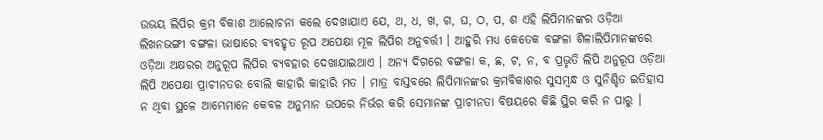ଉଭୟ ଲିପିର କ୍ରମ ବିକାଶ ଆଲୋଚନା କଲେ ଦେଖାଯାଏ ଯେ, ଥ, ଧ, ଖ, ଗ, ଘ, ଠ, ପ, ଶ ଏହି ଲିପିମାନଙ୍କର ଓଡ଼ିଆ ଲିଖନଭଙ୍ଗୀ ବଙ୍ଗଳା ଭାଷାରେ ବ୍ୟବହୃତ ରୂପ ଅପେକ୍ଷା ମୂଳ ଲିପିର ଅନୁବର୍ତ୍ତୀ । ଆହୁରି ମଧ୍ୟ କେତେକ ବଙ୍ଗଳା ଶିଳାଲିପିମାନଙ୍କରେ ଓଡ଼ିଆ ଅକ୍ଷରର ଅନୁରୂପ ଲିପିର ବ୍ୟବହାର ଦେଖାଯାଇଥାଏ । ଅନ୍ୟ ଦିଗରେ ବଙ୍ଗଳା କ, ଛ, ଟ, ନ, ବ ପ୍ରଭୃତି ଲିପି ଅନୁରୂପ ଓଡ଼ିଆ ଲିପି ଅପେକ୍ଷା ପ୍ରାଚୀନତର ବୋଲି କାହାରି କାହାରି ମତ । ମାତ୍ର ବାସ୍ତବରେ ଲିପିମାନଙ୍କର କ୍ରମବିକାଶର ସୁସମ୍ବନ୍ଧ ଓ ସୁନିଶ୍ଚିତ ଇତିହାସ ନ ଥିବା ସ୍ଥଳେ ଆମ୍ଭେମାନେ କେବଳ ଅନୁମାନ ଉପରେ ନିର୍ଭର କରି ସେମାନଙ୍କ ପ୍ରାଚୀନତା ବିଷୟରେ କିଛି ସ୍ଥିର କରି ନ ପାରୁ ।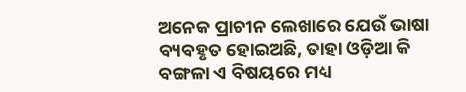ଅନେକ ପ୍ରାଚୀନ ଲେଖାରେ ଯେଉଁ ଭାଷା ବ୍ୟବହୃତ ହୋଇଅଛି, ତାହା ଓଡ଼ିଆ କି ବଙ୍ଗଳା ଏ ବିଷୟରେ ମଧ୍ୟ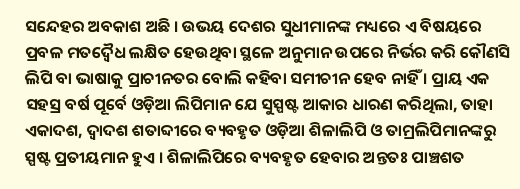ସନ୍ଦେହର ଅବକାଶ ଅଛି । ଉଭୟ ଦେଶର ସୁଧୀମାନଙ୍କ ମଧ୍ୟରେ ଏ ବିଷୟରେ ପ୍ରବଳ ମତଦ୍ୱୈଧ ଲକ୍ଷିତ ହେଉଥିବା ସ୍ଥଳେ ଅନୁମାନ ଉପରେ ନିର୍ଭର କରି କୌଣସି ଲିପି ବା ଭାଷାକୁ ପ୍ରାଚୀନତର ବୋଲି କହିବା ସମୀଚୀନ ହେବ ନାହିଁ । ପ୍ରାୟ ଏକ ସହସ୍ର ବର୍ଷ ପୂର୍ବେ ଓଡ଼ିଆ ଲିପିମାନ ଯେ ସୁସ୍ପଷ୍ଟ ଆକାର ଧାରଣ କରିଥିଲା, ତାହା ଏକାଦଶ, ଦ୍ୱାଦଶ ଶତାବ୍ଦୀରେ ବ୍ୟବହୃତ ଓଡ଼ିଆ ଶିଳାଲିପି ଓ ତାମ୍ରଲିପିମାନଙ୍କରୁ ସ୍ପଷ୍ଟ ପ୍ରତୀୟମାନ ହୁଏ । ଶିଳାଲିପିରେ ବ୍ୟବହୃତ ହେବାର ଅନ୍ତତଃ ପାଞ୍ଚଶତ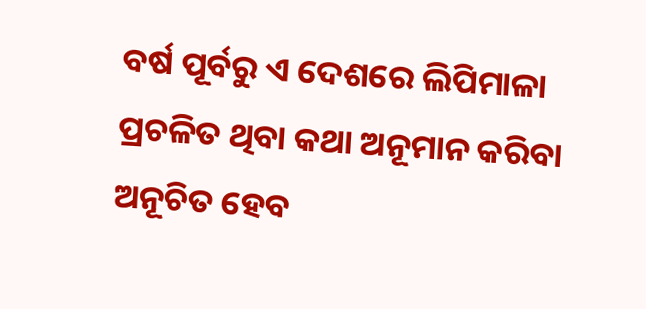ବର୍ଷ ପୂର୍ବରୁ ଏ ଦେଶରେ ଲିପିମାଳା ପ୍ରଚଳିତ ଥିବା କଥା ଅନୂମାନ କରିବା ଅନୂଚିତ ହେବ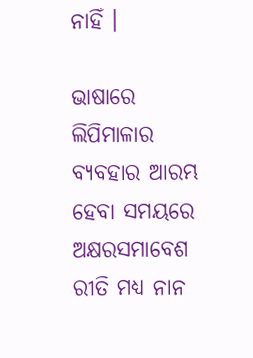ନାହିଁ ।

ଭାଷାରେ ଲିପିମାଳାର ବ୍ୟବହାର ଆରମ୍ଭ ହେବା ସମୟରେ ଅକ୍ଷରସମାବେଶ ରୀତି ମଧ୍ୟ ନାନ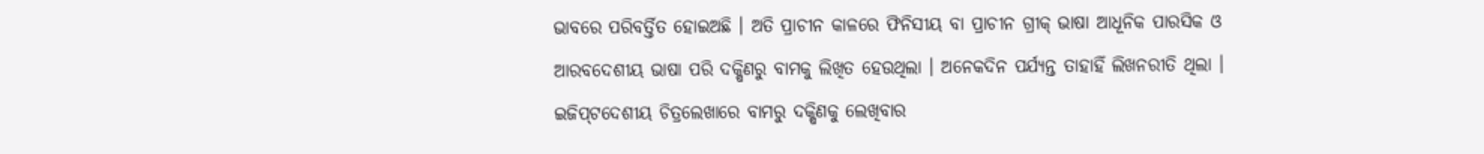ଭାବରେ ପରିବର୍ତ୍ତିତ ହୋଇଅଛି । ଅତି ପ୍ରାଚୀନ କାଳରେ ଫିନିସୀୟ ବା ପ୍ରାଚୀନ ଗ୍ରୀକ୍ ଭାଷା ଆଧୂନିକ ପାରସିକ ଓ ଆରବଦେଶୀୟ ଭାଷା ପରି ଦକ୍ଷିଣରୁ ବାମକୁ ଲିଖିତ ହେଉଥିଲା । ଅନେକଦିନ ପର୍ଯ୍ୟନ୍ତ ତାହାହିଁ ଲିଖନରୀତି ଥିଲା । ଇଜିପ୍‌ଟଦେଶୀୟ ଚିତ୍ରଲେଖାରେ ବାମରୁ ଦକ୍ଷିଣକୁ ଲେଖିବାର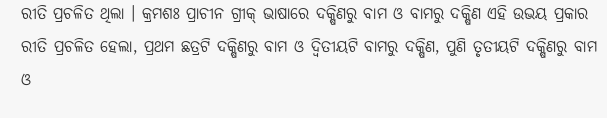ରୀତି ପ୍ରଚଳିତ ଥିଲା । କ୍ରମଶଃ ପ୍ରାଚୀନ ଗ୍ରୀକ୍ ଭାଷାରେ ଦକ୍ଷିଣରୁ ବାମ ଓ ବାମରୁ ଦକ୍ଷିଣ ଏହି ଉଭୟ ପ୍ରକାର ରୀତି ପ୍ରଚଳିତ ହେଲା, ପ୍ରଥମ ଛତ୍ରଟି ଦକ୍ଷିଣରୁ ବାମ ଓ ଦ୍ୱିତୀୟଟି ବାମରୁ ଦକ୍ଷିଣ, ପୁଣି ତୃତୀୟଟି ଦକ୍ଷିଣରୁ ବାମ ଓ